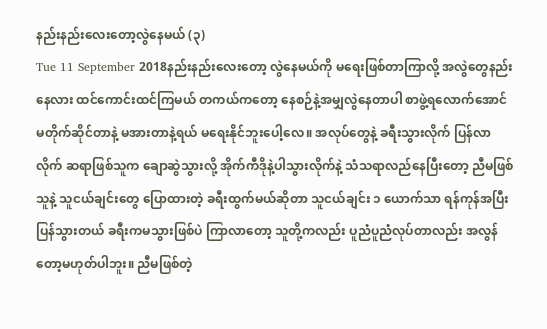နည်းနည်းလေးတော့လွဲနေမယ် (၃)
Tue 11 September 2018နည်းနည်းလေးတော့ လွဲနေမယ်ကို မရေးဖြစ်တာကြာလို့ အလွဲတွေနည်းနေလား ထင်ကောင်းထင်ကြမယ် တကယ်ကတော့ နေစဉ်နဲ့အမျှလွဲနေတာပါ စာဖွဲ့ရလောက်အောင် မတိုက်ဆိုင်တာနဲ့ မအားတာနဲ့ရယ် မရေးနိုင်ဘူးပေါ့လေ။ အလုပ်တွေနဲ့ ခရီးသွားလိုက် ပြန်လာလိုက် ဆရာဖြစ်သူက ချောဆွဲသွားလို့ အိုက်ကီဒိုနဲ့ပါသွားလိုက်နဲ့ သံသရာလည်နေပြီးတော့ ညီမဖြစ်သူနဲ့ သူငယ်ချင်းတွေ ပြောထားတဲ့ ခရီးထွက်မယ်ဆိုတာ သူငယ်ချင်း ၁ ယောက်သာ ရန်ကုန်အပြီးပြန်သွားတယ် ခရီးကမသွားဖြစ်ပဲ ကြာလာတော့ သူတို့ကလည်း ပူညံပူညံလုပ်တာလည်း အလွန်တော့မဟုတ်ပါဘူး။ ညီမဖြစ်တဲ့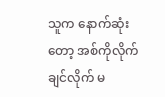သူက နောက်ဆုံးတော့ အစ်ကိုလိုက်ချင်လိုက် မ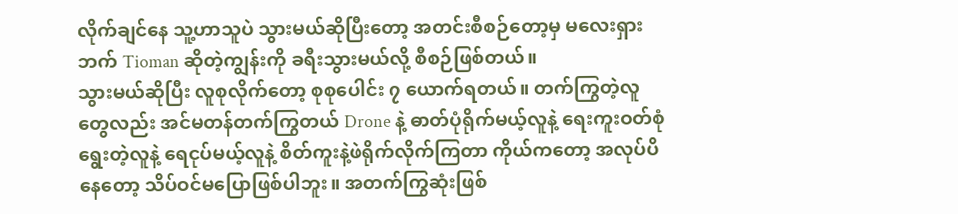လိုက်ချင်နေ သူ့ဟာသူပဲ သွားမယ်ဆိုပြီးတော့ အတင်းစီစဉ်တော့မှ မလေးရှားဘက် Tioman ဆိုတဲ့ကျွန်းကို ခရီးသွားမယ်လို့ စီစဉ်ဖြစ်တယ်။
သွားမယ်ဆိုပြီး လူစုလိုက်တော့ စုစုပေါင်း ၇ ယောက်ရတယ်။ တက်ကြွတဲ့လူတွေလည်း အင်မတန်တက်ကြွတယ် Drone နဲ့ ဓာတ်ပုံရိုက်မယ့်လူနဲ့ ရေးကူးဝတ်စုံရွေးတဲ့လူနဲ့ ရေငုပ်မယ့်လူနဲ့ စိတ်ကူးနဲ့ဖဲရိုက်လိုက်ကြတာ ကိုယ်ကတော့ အလုပ်ပိနေတော့ သိပ်ဝင်မပြောဖြစ်ပါဘူး။ အတက်ကြွဆုံးဖြစ်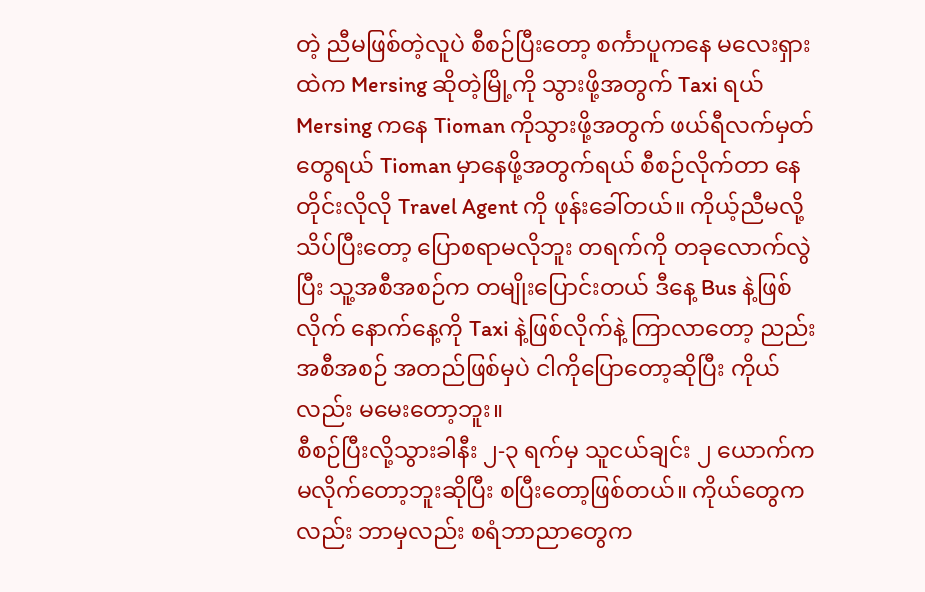တဲ့ ညီမဖြစ်တဲ့လူပဲ စီစဉ်ပြီးတော့ စင်္ကာပူကနေ မလေးရှားထဲက Mersing ဆိုတဲ့မြို့ကို သွားဖို့အတွက် Taxi ရယ် Mersing ကနေ Tioman ကိုသွားဖို့အတွက် ဖယ်ရီလက်မှတ်တွေရယ် Tioman မှာနေဖို့အတွက်ရယ် စီစဉ်လိုက်တာ နေတိုင်းလိုလို Travel Agent ကို ဖုန်းခေါ်တယ်။ ကိုယ့်ညီမလို့ သိပ်ပြီးတော့ ပြောစရာမလိုဘူး တရက်ကို တခုလောက်လွဲပြီး သူ့အစီအစဉ်က တမျိုးပြောင်းတယ် ဒီနေ့ Bus နဲ့ဖြစ်လိုက် နောက်နေ့ကို Taxi နဲ့ဖြစ်လိုက်နဲ့ ကြာလာတော့ ညည်းအစီအစဉ် အတည်ဖြစ်မှပဲ ငါကိုပြောတော့ဆိုပြီး ကိုယ်လည်း မမေးတော့ဘူး။
စီစဉ်ပြီးလို့သွားခါနီး ၂-၃ ရက်မှ သူငယ်ချင်း ၂ ယောက်က မလိုက်တော့ဘူးဆိုပြီး စပြီးတော့ဖြစ်တယ်။ ကိုယ်တွေကလည်း ဘာမှလည်း စရံဘာညာတွေက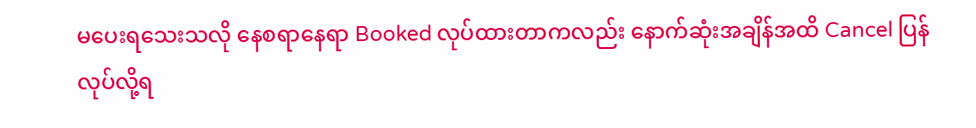မပေးရသေးသလို နေစရာနေရာ Booked လုပ်ထားတာကလည်း နောက်ဆုံးအချိန်အထိ Cancel ပြန်လုပ်လို့ရ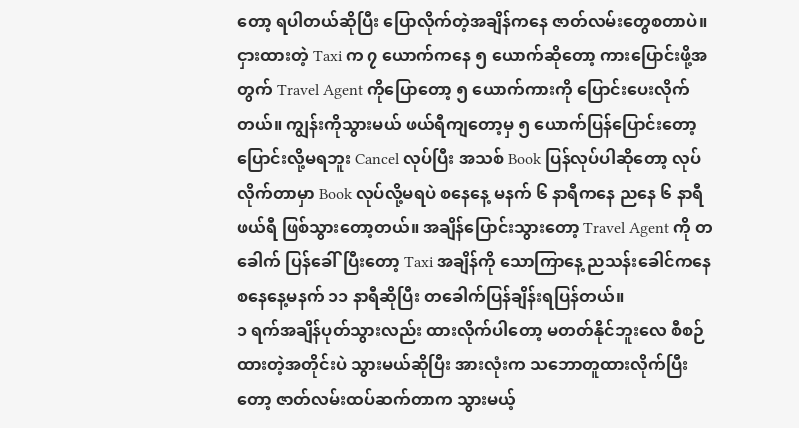တော့ ရပါတယ်ဆိုပြီး ပြောလိုက်တဲ့အချိန်ကနေ ဇာတ်လမ်းတွေစတာပဲ။ ငှားထားတဲ့ Taxi က ၇ ယောက်ကနေ ၅ ယောက်ဆိုတော့ ကားပြောင်းဖို့အတွက် Travel Agent ကိုပြောတော့ ၅ ယောက်ကားကို ပြောင်းပေးလိုက်တယ်။ ကျွန်းကိုသွားမယ် ဖယ်ရီကျတော့မှ ၅ ယောက်ပြန်ပြောင်းတော့ ပြောင်းလို့မရဘူး Cancel လုပ်ပြီး အသစ် Book ပြန်လုပ်ပါဆိုတော့ လုပ်လိုက်တာမှာ Book လုပ်လို့မရပဲ စနေနေ့ မနက် ၆ နာရီကနေ ညနေ ၆ နာရီဖယ်ရီ ဖြစ်သွားတော့တယ်။ အချိန်ပြောင်းသွားတော့ Travel Agent ကို တခေါက် ပြန်ခေါ်ပြီးတော့ Taxi အချိန်ကို သောကြာနေ့ ညသန်းခေါင်ကနေ စနေနေ့မနက် ၁၁ နာရီဆိုပြီး တခေါက်ပြန်ချိန်းရပြန်တယ်။
၁ ရက်အချိန်ပုတ်သွားလည်း ထားလိုက်ပါတော့ မတတ်နိုင်ဘူးလေ စီစဉ်ထားတဲ့အတိုင်းပဲ သွားမယ်ဆိုပြီး အားလုံးက သဘောတူထားလိုက်ပြီးတော့ ဇာတ်လမ်းထပ်ဆက်တာက သွားမယ့်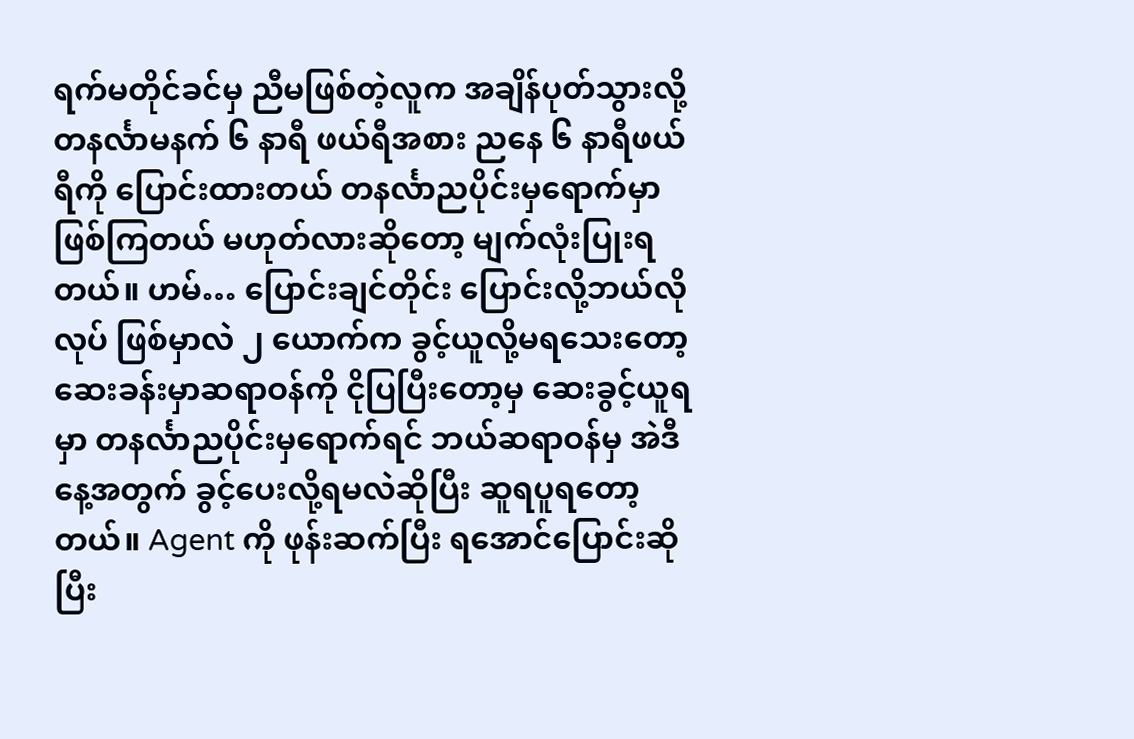ရက်မတိုင်ခင်မှ ညီမဖြစ်တဲ့လူက အချိန်ပုတ်သွားလို့ တနင်္လာမနက် ၆ နာရီ ဖယ်ရီအစား ညနေ ၆ နာရီဖယ်ရီကို ပြောင်းထားတယ် တနင်္လာညပိုင်းမှရောက်မှာ ဖြစ်ကြတယ် မဟုတ်လားဆိုတော့ မျက်လုံးပြုးရတယ်။ ဟမ်… ပြောင်းချင်တိုင်း ပြောင်းလို့ဘယ်လိုလုပ် ဖြစ်မှာလဲ ၂ ယောက်က ခွင့်ယူလို့မရသေးတော့ ဆေးခန်းမှာဆရာဝန်ကို ငိုပြပြီးတော့မှ ဆေးခွင့်ယူရမှာ တနင်္လာညပိုင်းမှရောက်ရင် ဘယ်ဆရာဝန်မှ အဲဒီနေ့အတွက် ခွင့်ပေးလို့ရမလဲဆိုပြီး ဆူရပူရတော့တယ်။ Agent ကို ဖုန်းဆက်ပြီး ရအောင်ပြောင်းဆိုပြီး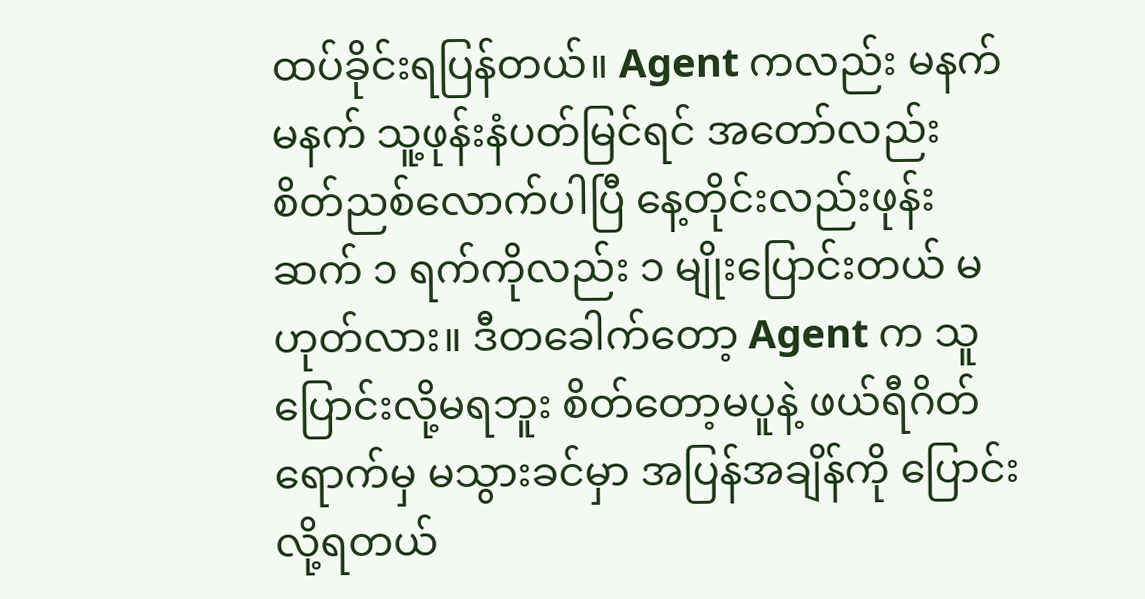ထပ်ခိုင်းရပြန်တယ်။ Agent ကလည်း မနက်မနက် သူ့ဖုန်းနံပတ်မြင်ရင် အတော်လည်း စိတ်ညစ်လောက်ပါပြီ နေ့တိုင်းလည်းဖုန်းဆက် ၁ ရက်ကိုလည်း ၁ မျိုးပြောင်းတယ် မဟုတ်လား။ ဒီတခေါက်တော့ Agent က သူပြောင်းလို့မရဘူး စိတ်တော့မပူနဲ့ ဖယ်ရီဂိတ်ရောက်မှ မသွားခင်မှာ အပြန်အချိန်ကို ပြောင်းလို့ရတယ်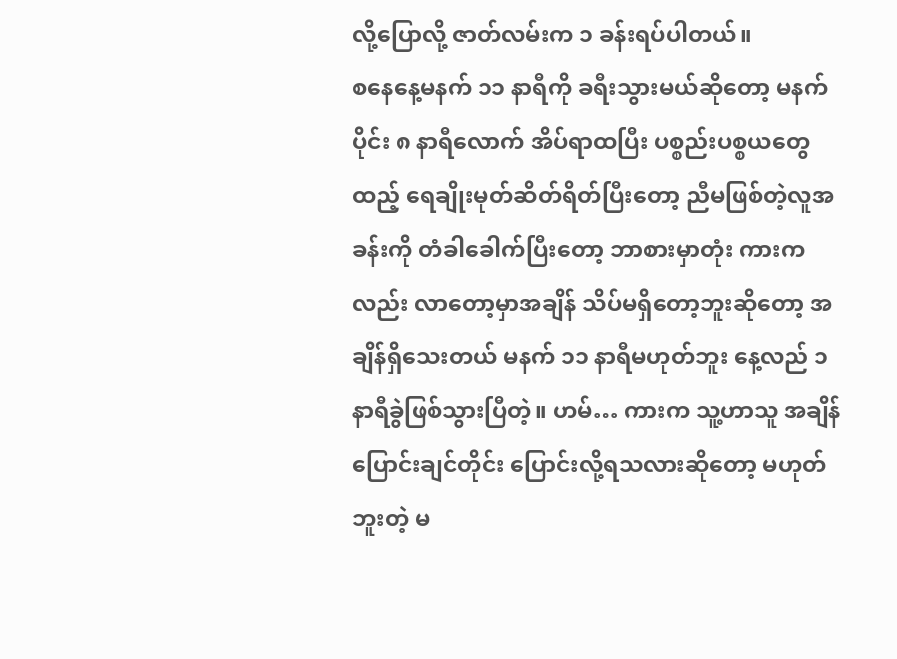လို့ပြောလို့ ဇာတ်လမ်းက ၁ ခန်းရပ်ပါတယ်။
စနေနေ့မနက် ၁၁ နာရီကို ခရီးသွားမယ်ဆိုတော့ မနက်ပိုင်း ၈ နာရီလောက် အိပ်ရာထပြီး ပစ္စည်းပစ္စယတွေထည့် ရေချိုးမုတ်ဆိတ်ရိတ်ပြီးတော့ ညီမဖြစ်တဲ့လူအခန်းကို တံခါခေါက်ပြီးတော့ ဘာစားမှာတုံး ကားကလည်း လာတော့မှာအချိန် သိပ်မရှိတော့ဘူးဆိုတော့ အချိန်ရှိသေးတယ် မနက် ၁၁ နာရီမဟုတ်ဘူး နေ့လည် ၁ နာရီခွဲဖြစ်သွားပြီတဲ့။ ဟမ်… ကားက သူ့ဟာသူ အချိန်ပြောင်းချင်တိုင်း ပြောင်းလို့ရသလားဆိုတော့ မဟုတ်ဘူးတဲ့ မ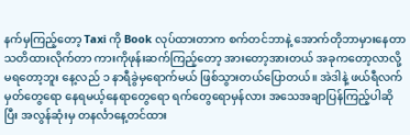နက်မှကြည့်တော့ Taxi ကို Book လုပ်ထားတာက စက်တင်ဘာနဲ့ အောက်တိုဘာမှားနေတာ သတိထားလိုက်တာ ကားကိုဖုန်းဆက်ကြည့်တော့ အားတော့အားတယ် အခုကတော့လာလို့ မရတော့ဘူး နေ့လည် ၁ နာရီခွဲမှရောက်မယ် ဖြစ်သွားတယ်ပြောတယ်။ အဲဒါနဲ့ ဖယ်ရီလက်မှတ်တွေရော နေရမယ့်နေရာတွေရော ရက်တွေရောမှန်လား အသေအချာပြန်ကြည့်ပါဆိုပြီး အလွန်ဆုံးမှ တနင်္လာနေ့တင်ထား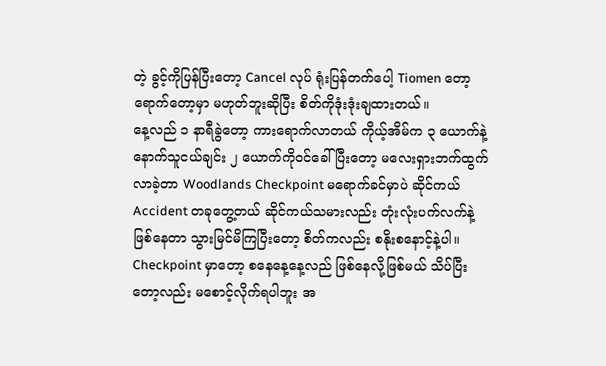တဲ့ ခွင့်ကိုပြန်ပြီးတော့ Cancel လုပ် ရုံးပြန်တက်ပေါ့ Tiomen တော့ ရောက်တော့မှာ မဟုတ်ဘူးဆိုပြီး စိတ်ကိုဒုံးဒုံးချထားတယ်။
နေ့လည် ၁ နာရီခွဲတော့ ကားရောက်လာတယ် ကိုယ့်အိမ်က ၃ ယောက်နဲ့ နောက်သူငယ်ချင်း ၂ ယောက်ကိုဝင်ခေါ်ပြီးတော့ မလေးရှားဘက်ထွက်လာခဲ့တာ Woodlands Checkpoint မရောက်ခင်မှာပဲ ဆိုင်ကယ် Accident တခုတွေ့တယ် ဆိုင်ကယ်သမားလည်း တုံးလုံးပက်လက်နဲ့ဖြစ်နေတာ သွားမြင်မိကြပြီးတော့ စိတ်ကလည်း စနိုးစနောင့်နဲ့ပါ။ Checkpoint မှာတော့ စနေနေ့နေ့လည် ဖြစ်နေလို့ဖြစ်မယ် သိပ်ပြီးတော့လည်း မစောင့်လိုက်ရပါဘူး အ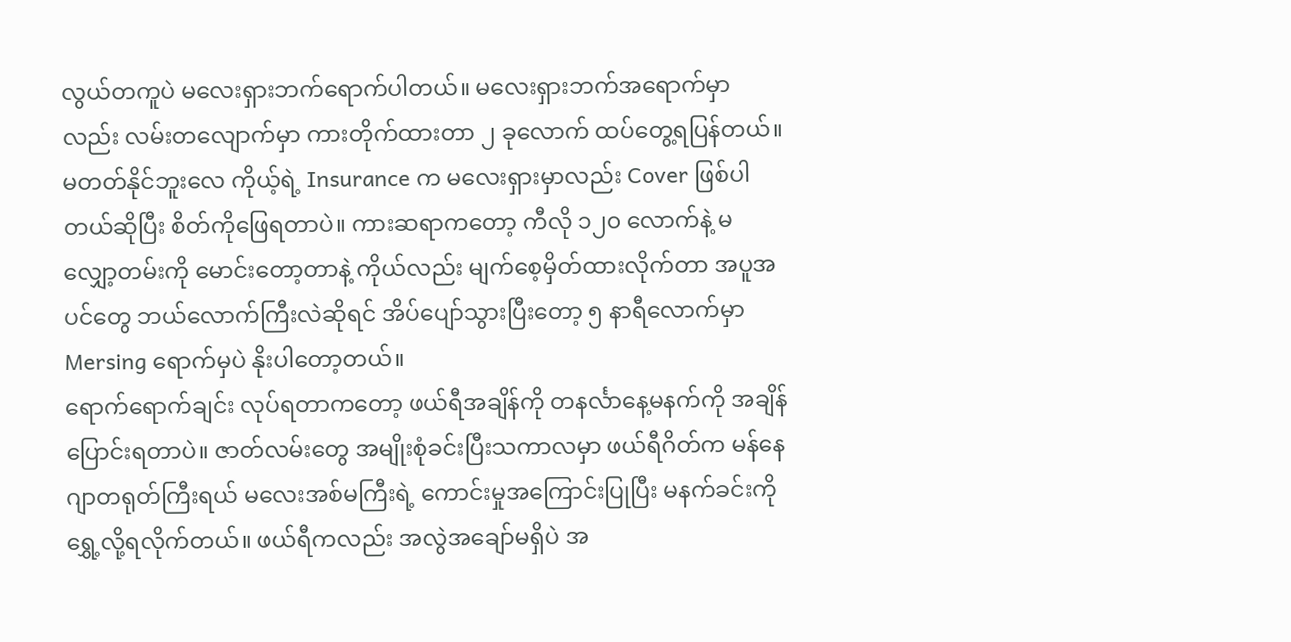လွယ်တကူပဲ မလေးရှားဘက်ရောက်ပါတယ်။ မလေးရှားဘက်အရောက်မှာလည်း လမ်းတလျောက်မှာ ကားတိုက်ထားတာ ၂ ခုလောက် ထပ်တွေ့ရပြန်တယ်။ မတတ်နိုင်ဘူးလေ ကိုယ့်ရဲ့ Insurance က မလေးရှားမှာလည်း Cover ဖြစ်ပါတယ်ဆိုပြီး စိတ်ကိုဖြေရတာပဲ။ ကားဆရာကတော့ ကီလို ၁၂၀ လောက်နဲ့ မလျှော့တမ်းကို မောင်းတော့တာနဲ့ ကိုယ်လည်း မျက်စေ့မှိတ်ထားလိုက်တာ အပူအပင်တွေ ဘယ်လောက်ကြီးလဲဆိုရင် အိပ်ပျော်သွားပြီးတော့ ၅ နာရီလောက်မှာ Mersing ရောက်မှပဲ နိုးပါတော့တယ်။
ရောက်ရောက်ချင်း လုပ်ရတာကတော့ ဖယ်ရီအချိန်ကို တနင်္လာနေ့မနက်ကို အချိန်ပြောင်းရတာပဲ။ ဇာတ်လမ်းတွေ အမျိုးစုံခင်းပြီးသကာလမှာ ဖယ်ရီဂိတ်က မန်နေဂျာတရုတ်ကြီးရယ် မလေးအစ်မကြီးရဲ့ ကောင်းမှုအကြောင်းပြုပြီး မနက်ခင်းကို ရွှေ့လို့ရလိုက်တယ်။ ဖယ်ရီကလည်း အလွဲအချော်မရှိပဲ အ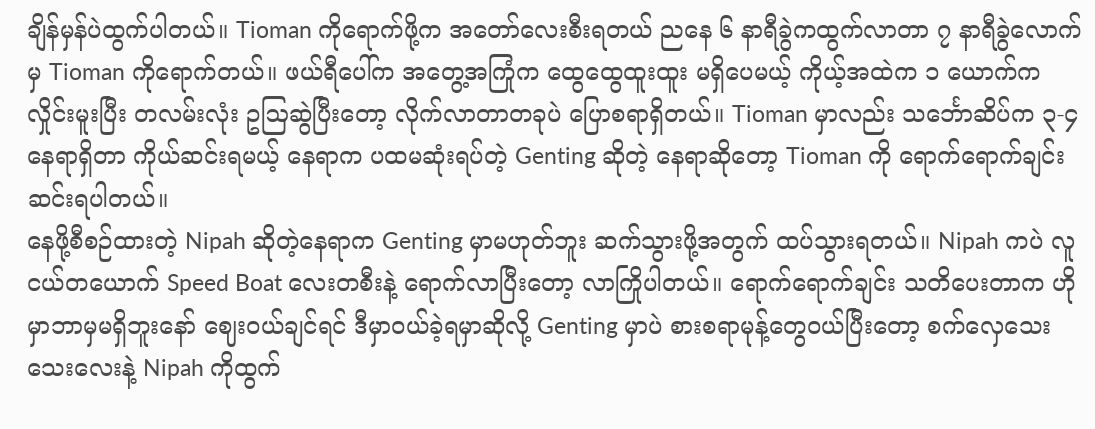ချိန်မှန်ပဲထွက်ပါတယ်။ Tioman ကိုရောက်ဖို့က အတော်လေးစီးရတယ် ညနေ ၆ နာရီခွဲကထွက်လာတာ ၇ နာရီခွဲလောက်မှ Tioman ကိုရောက်တယ်။ ဖယ်ရီပေါ်က အတွေ့အကြုံက ထွေထွေထူးထူး မရှိပေမယ့် ကိုယ့်အထဲက ၁ ယောက်က လှိုင်းမူးပြီး တလမ်းလုံး ဥဩဆွဲပြီးတော့ လိုက်လာတာတခုပဲ ပြောစရာရှိတယ်။ Tioman မှာလည်း သင်္ဘောဆိပ်က ၃-၄ နေရာရှိတာ ကိုယ်ဆင်းရမယ့် နေရာက ပထမဆုံးရပ်တဲ့ Genting ဆိုတဲ့ နေရာဆိုတော့ Tioman ကို ရောက်ရောက်ချင်း ဆင်းရပါတယ်။
နေဖို့စီစဉ်ထားတဲ့ Nipah ဆိုတဲ့နေရာက Genting မှာမဟုတ်ဘူး ဆက်သွားဖို့အတွက် ထပ်သွားရတယ်။ Nipah ကပဲ လူငယ်တယောက် Speed Boat လေးတစီးနဲ့ ရောက်လာပြီးတော့ လာကြိုပါတယ်။ ရောက်ရောက်ချင်း သတိပေးတာက ဟိုမှာဘာမှမရှိဘူးနော် ဈေးဝယ်ချင်ရင် ဒီမှာဝယ်ခဲ့ရမှာဆိုလို့ Genting မှာပဲ စားစရာမုန့်တွေဝယ်ပြီးတော့ စက်လှေသေးသေးလေးနဲ့ Nipah ကိုထွက်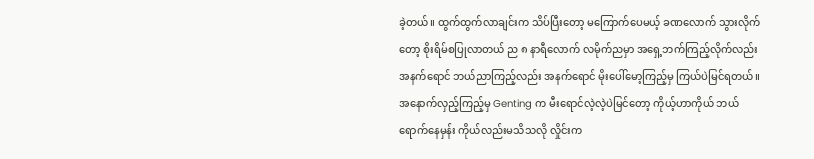ခဲ့တယ်။ ထွက်ထွက်လာချင်းက သိပ်ပြီးတော့ မကြောက်ပေမယ့် ခဏလောက် သွားလိုက်တော့ စိုးရိမ်စပြုလာတယ် ည ၈ နာရီလောက် လမိုက်ညမှာ အရှေ့ဘက်ကြည့်လိုက်လည်း အနက်ရောင် ဘယ်ညာကြည့်လည်း အနက်ရောင် မိုးပေါ်မော့ကြည့်မှ ကြယ်ပဲမြင်ရတယ်။ အနောက်လှည့်ကြည့်မှ Genting က မီးရောင်လဲ့လဲ့ပဲမြင်တော့ ကိုယ့်ဟာကိုယ် ဘယ်ရောက်နေမှန်း ကိုယ်လည်းမသိသလို လှိုင်းက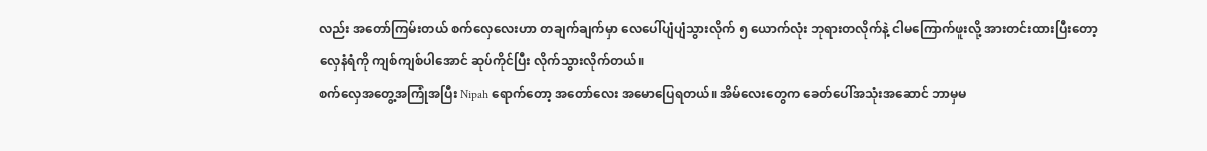လည်း အတော်ကြမ်းတယ် စက်လှေလေးဟာ တချက်ချက်မှာ လေပေါ်ပျံပျံသွားလိုက် ၅ ယောက်လုံး ဘုရားတလိုက်နဲ့ ငါမကြောက်ဖူးလို့ အားတင်းထားပြီးတော့ လှေနံရံကို ကျစ်ကျစ်ပါအောင် ဆုပ်ကိုင်ပြီး လိုက်သွားလိုက်တယ်။
စက်လှေအတွေ့အကြုံအပြီး Nipah ရောက်တော့ အတော်လေး အမောပြေရတယ်။ အိမ်လေးတွေက ခေတ်ပေါ်အသုံးအဆောင် ဘာမှမ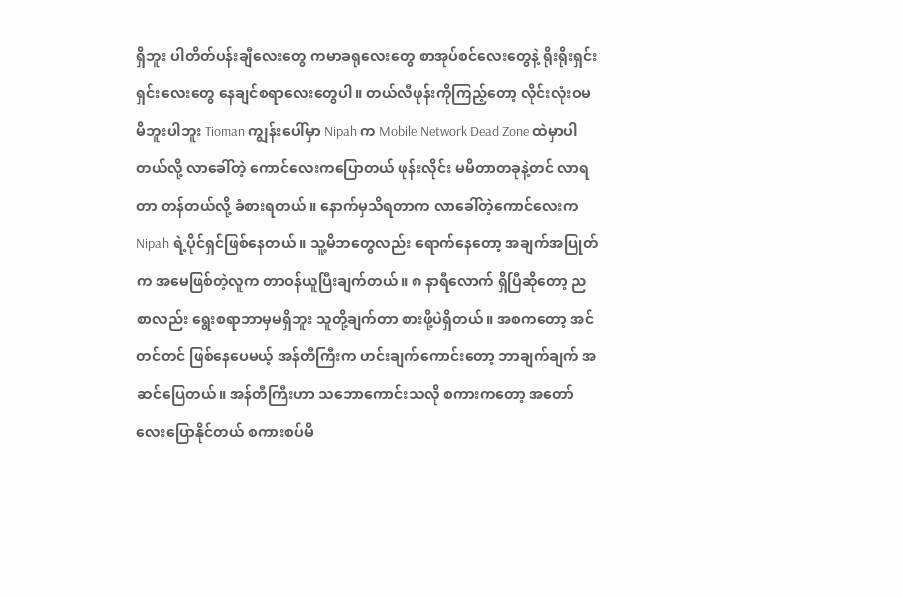ရှိဘူး ပါတိတ်ပန်းချီလေးတွေ ကမာခရုလေးတွေ စာအုပ်စင်လေးတွေနဲ့ ရိုးရိုးရှင်းရှင်းလေးတွေ နေချင်စရာလေးတွေပါ။ တယ်လီဖုန်းကိုကြည့်တော့ လိုင်းလုံးဝမမိဘူးပါဘူး Tioman ကျွန်းပေါ်မှာ Nipah က Mobile Network Dead Zone ထဲမှာပါတယ်လို့ လာခေါ်တဲ့ ကောင်လေးကပြောတယ် ဖုန်းလိုင်း မမိတာတခုနဲ့တင် လာရတာ တန်တယ်လို့ ခံစားရတယ်။ နောက်မှသိရတာက လာခေါ်တဲ့ကောင်လေးက Nipah ရဲ့ပိုင်ရှင်ဖြစ်နေတယ်။ သူ့မိဘတွေလည်း ရောက်နေတော့ အချက်အပြုတ်က အမေဖြစ်တဲ့လူက တာဝန်ယူပြီးချက်တယ်။ ၈ နာရီလောက် ရှိပြီဆိုတော့ ညစာလည်း ရွေးစရာဘာမှမရှိဘူး သူတို့ချက်တာ စားဖို့ပဲရှိတယ်။ အစကတော့ အင်တင်တင် ဖြစ်နေပေမယ့် အန်တီကြီးက ဟင်းချက်ကောင်းတော့ ဘာချက်ချက် အဆင်ပြေတယ်။ အန်တီကြီးဟာ သဘောကောင်းသလို စကားကတော့ အတော်လေးပြောနိုင်တယ် စကားစပ်မိ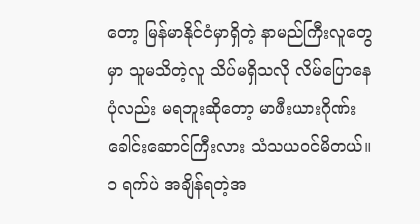တော့ မြန်မာနိုင်ငံမှာရှိတဲ့ နာမည်ကြီးလူတွေမှာ သူမသိတဲ့လူ သိပ်မရှိသလို လိမ်ပြောနေပုံလည်း မရဘူးဆိုတော့ မာဖီးယားဂိုဏ်း ခေါင်းဆောင်ကြီးလား သံသယဝင်မိတယ်။
၁ ရက်ပဲ အချိန်ရတဲ့အ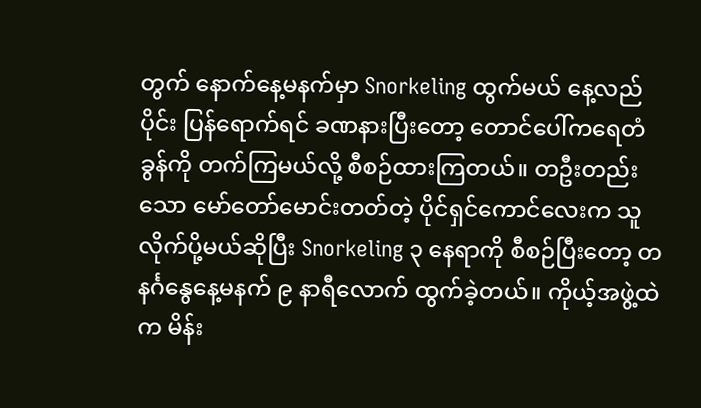တွက် နောက်နေ့မနက်မှာ Snorkeling ထွက်မယ် နေ့လည်ပိုင်း ပြန်ရောက်ရင် ခဏနားပြီးတော့ တောင်ပေါ်ကရေတံခွန်ကို တက်ကြမယ်လို့ စီစဉ်ထားကြတယ်။ တဦးတည်းသော မော်တော်မောင်းတတ်တဲ့ ပိုင်ရှင်ကောင်လေးက သူလိုက်ပို့မယ်ဆိုပြီး Snorkeling ၃ နေရာကို စီစဉ်ပြီးတော့ တနင်္ဂနွေနေ့မနက် ၉ နာရီလောက် ထွက်ခဲ့တယ်။ ကိုယ့်အဖွဲ့ထဲက မိန်း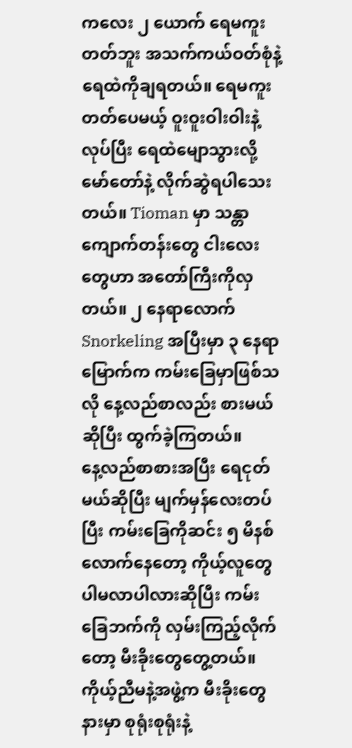ကလေး ၂ ယောက် ရေမကူးတတ်ဘူး အသက်ကယ်ဝတ်စုံနဲ့ ရေထဲကိုချရတယ်။ ရေမကူးတတ်ပေမယ့် ဝူးဝူးဝါးဝါးနဲ့လုပ်ပြီး ရေထဲမျောသွားလို့ မော်တော်နဲ့ လိုက်ဆွဲရပါသေးတယ်။ Tioman မှာ သန္တာကျောက်တန်းတွေ ငါးလေးတွေဟာ အတော်ကြီးကိုလှတယ်။ ၂ နေရာလောက် Snorkeling အပြီးမှာ ၃ နေရာမြောက်က ကမ်းခြေမှာဖြစ်သလို နေ့လည်စာလည်း စားမယ်ဆိုပြီး ထွက်ခဲ့ကြတယ်။
နေ့လည်စာစားအပြီး ရေငုတ်မယ်ဆိုပြီး မျက်မှန်လေးတပ်ပြီး ကမ်းခြေကိုဆင်း ၅ မိနစ်လောက်နေတော့ ကိုယ့်လူတွေ ပါမလာပါလားဆိုပြီး ကမ်းခြေဘက်ကို လှမ်းကြည့်လိုက်တော့ မီးခိုးတွေတွေ့တယ်။ ကိုယ့်ညီမနဲ့အဖွဲ့က မီးခိုးတွေနားမှာ စုရုံးစုရုံးနဲ့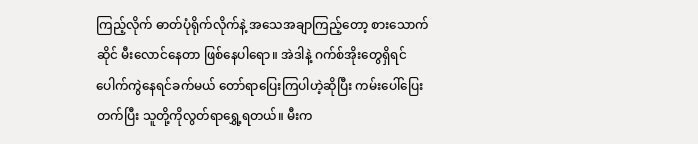ကြည့်လိုက် ဓာတ်ပုံရိုက်လိုက်နဲ့ အသေအချာကြည့်တော့ စားသောက်ဆိုင် မီးလောင်နေတာ ဖြစ်နေပါရော။ အဲဒါနဲ့ ဂက်စ်အိုးတွေရှိရင် ပေါက်ကွဲနေရင်ခက်မယ် တော်ရာပြေးကြပါဟဲ့ဆိုပြီး ကမ်းပေါ်ပြေးတက်ပြီး သူတို့ကိုလွတ်ရာရွှေ့ရတယ်။ မီးက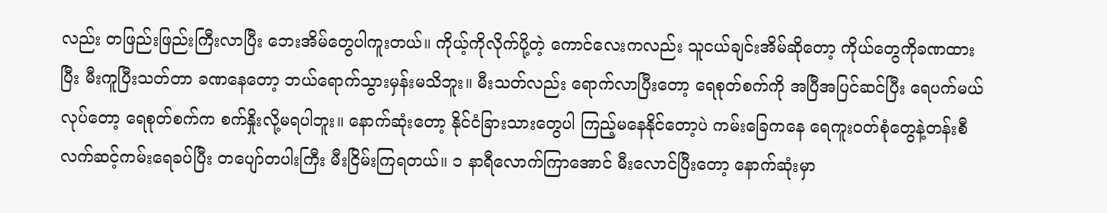လည်း တဖြည်းဖြည်းကြီးလာပြီး ဘေးအိမ်တွေပါကူးတယ်။ ကိုယ့်ကိုလိုက်ပို့တဲ့ ကောင်လေးကလည်း သူငယ်ချင်းအိမ်ဆိုတော့ ကိုယ်တွေကိုခဏထားပြီး မီးကူပြီးသတ်တာ ခဏနေတော့ ဘယ်ရောက်သွားမှန်းမသိဘူး။ မီးသတ်လည်း ရောက်လာပြီးတော့ ရေစုတ်စက်ကို အပြီအပြင်ဆင်ပြီး ရေပက်မယ်လုပ်တော့ ရေစုတ်စက်က စက်နှိုးလို့မရပါဘူး။ နောက်ဆုံးတော့ နိုင်ငံခြားသားတွေပါ ကြည့်မနေနိုင်တော့ပဲ ကမ်းခြေကနေ ရေကူးဝတ်စုံတွေနဲ့တန်းစီ လက်ဆင့်ကမ်းရေခပ်ပြီး တပျော်တပါးကြီး မီးငြိမ်းကြရတယ်။ ၁ နာရီလောက်ကြာအောင် မီးလောင်ပြီးတော့ နောက်ဆုံးမှာ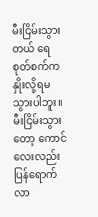မီးငြိမ်းသွားတယ် ရေစုတ်စက်က နှိုးလို့ရမသွားပါဘူး။
မီးငြိမ်းသွားတော့ ကောင်လေးလည်း ပြန်ရောက်လာ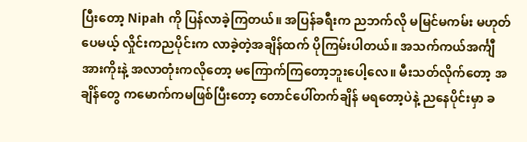ပြီးတော့ Nipah ကို ပြန်လာခဲ့ကြတယ်။ အပြန်ခရီးက ညဘက်လို မမြင်မကမ်း မဟုတ်ပေမယ့် လှိုင်းကညပိုင်းက လာခဲ့တဲ့အချိန်ထက် ပိုကြမ်းပါတယ်။ အသက်ကယ်အင်္ကျီအားကိုးနဲ့ အလာတုံးကလိုတော့ မကြောက်ကြတော့ဘူးပေါ့လေ။ မီးသတ်လိုက်တော့ အချိန်တွေ ကမောက်ကမဖြစ်ပြီးတော့ တောင်ပေါ်တက်ချိန် မရတော့ပဲနဲ့ ညနေပိုင်းမှာ ခ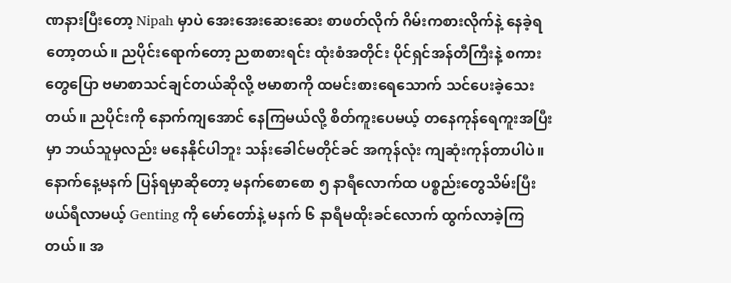ဏနားပြီးတော့ Nipah မှာပဲ အေးအေးဆေးဆေး စာဖတ်လိုက် ဂိမ်းကစားလိုက်နဲ့ နေခဲ့ရတော့တယ်။ ညပိုင်းရောက်တော့ ညစာစားရင်း ထုံးစံအတိုင်း ပိုင်ရှင်အန်တီကြီးနဲ့ စကားတွေပြော ဗမာစာသင်ချင်တယ်ဆိုလို့ ဗမာစာကို ထမင်းစားရေသောက် သင်ပေးခဲ့သေးတယ်။ ညပိုင်းကို နောက်ကျအောင် နေကြမယ်လို့ စိတ်ကူးပေမယ့် တနေကုန်ရေကူးအပြီးမှာ ဘယ်သူမှလည်း မနေနိုင်ပါဘူး သန်းခေါင်မတိုင်ခင် အကုန်လုံး ကျဆုံးကုန်တာပါပဲ။
နောက်နေ့မနက် ပြန်ရမှာဆိုတော့ မနက်စောစော ၅ နာရီလောက်ထ ပစ္စည်းတွေသိမ်းပြီး ဖယ်ရီလာမယ့် Genting ကို မော်တော်နဲ့ မနက် ၆ နာရီမထိုးခင်လောက် ထွက်လာခဲ့ကြတယ်။ အ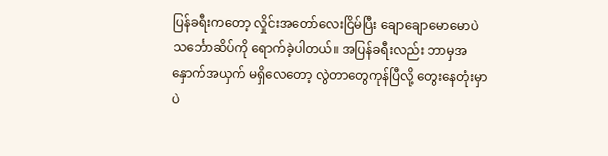ပြန်ခရီးကတော့ လှိုင်းအတော်လေးငြိမ်ပြီး ချောချောမောမောပဲ သင်္ဘောဆိပ်ကို ရောက်ခဲ့ပါတယ်။ အပြန်ခရီးလည်း ဘာမှအနှောက်အယှက် မရှိလေတော့ လွဲတာတွေကုန်ပြီလို့ တွေးနေတုံးမှာပဲ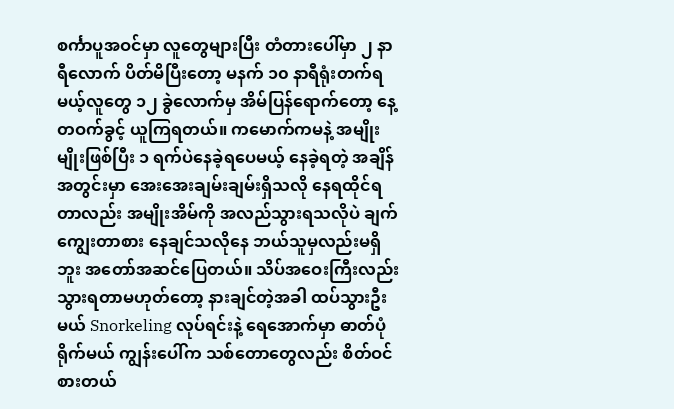စင်္ကာပူအဝင်မှာ လူတွေများပြီး တံတားပေါ်မှာ ၂ နာရီလောက် ပိတ်မိပြီးတော့ မနက် ၁၀ နာရီရုံးတက်ရမယ့်လူတွေ ၁၂ ခွဲလောက်မှ အိမ်ပြန်ရောက်တော့ နေ့တဝက်ခွင့် ယူကြရတယ်။ ကမောက်ကမနဲ့ အမျိုးမျိုးဖြစ်ပြီး ၁ ရက်ပဲနေခဲ့ရပေမယ့် နေခဲ့ရတဲ့ အချိန်အတွင်းမှာ အေးအေးချမ်းချမ်းရှိသလို နေရထိုင်ရတာလည်း အမျိုးအိမ်ကို အလည်သွားရသလိုပဲ ချက်ကျွေးတာစား နေချင်သလိုနေ ဘယ်သူမှလည်းမရှိဘူး အတော်အဆင်ပြေတယ်။ သိပ်အဝေးကြီးလည်း သွားရတာမဟုတ်တော့ နားချင်တဲ့အခါ ထပ်သွားဦးမယ် Snorkeling လုပ်ရင်းနဲ့ ရေအောက်မှာ ဓာတ်ပုံရိုက်မယ် ကျွန်းပေါ်က သစ်တောတွေလည်း စိတ်ဝင်စားတယ်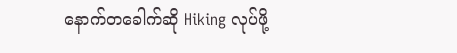နောက်တခေါက်ဆို Hiking လုပ်ဖို့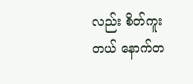လည်း စိတ်ကူးတယ် နောက်တ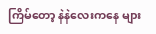ကြိမ်တော့ နဲနဲလေးကနေ များ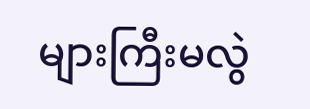များကြီးမလွဲ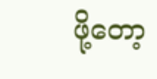ဖို့တော့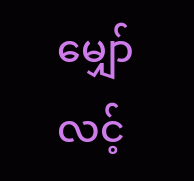မျှော်လင့်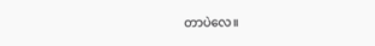တာပဲလေ။